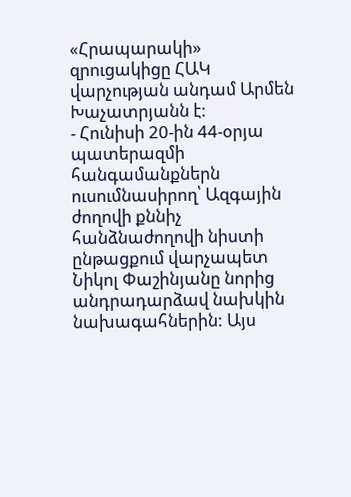«Հրապարակի» զրուցակիցը ՀԱԿ վարչության անդամ Արմեն Խաչատրյանն է:
- Հունիսի 20-ին 44-օրյա պատերազմի հանգամանքներն ուսումնասիրող՝ Ազգային ժողովի քննիչ հանձնաժողովի նիստի ընթացքում վարչապետ Նիկոլ Փաշինյանը նորից անդրադարձավ նախկին նախագահներին: Այս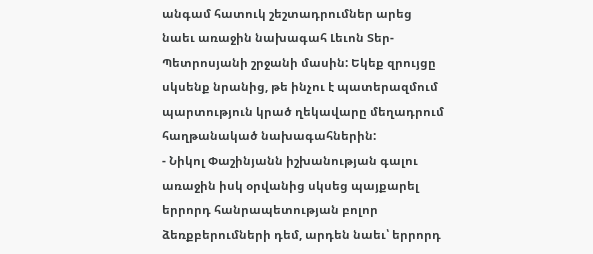անգամ հատուկ շեշտադրումներ արեց նաեւ առաջին նախագահ Լեւոն Տեր-Պետրոսյանի շրջանի մասին: Եկեք զրույցը սկսենք նրանից, թե ինչու է պատերազմում պարտություն կրած ղեկավարը մեղադրում հաղթանակած նախագահներին:
- Նիկոլ Փաշինյանն իշխանության գալու առաջին իսկ օրվանից սկսեց պայքարել երրորդ հանրապետության բոլոր ձեռքբերումների դեմ, արդեն նաեւ՝ երրորդ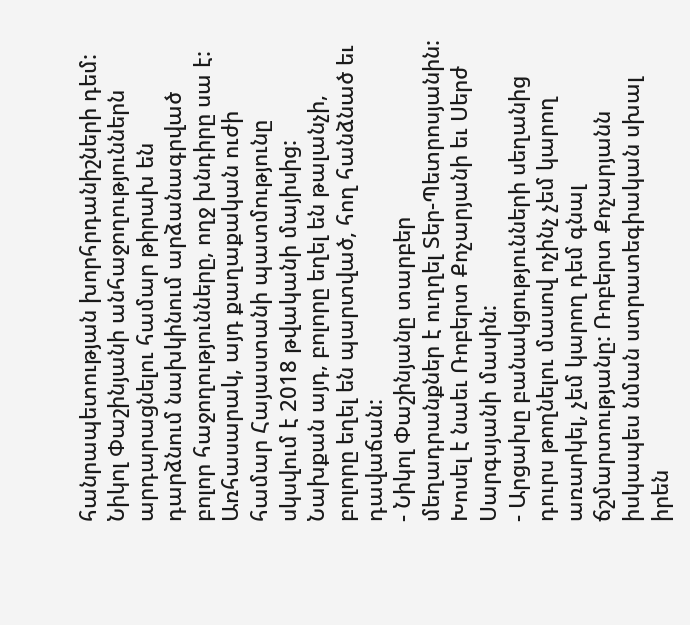հանրապետության խորհրդանիշների դեմ: Նիկոլ Փաշինյանի անհաջողություններն արդարացնելու համար թիրախ են դարձնում նախկինում արձանագրված բոլոր հաջողությունները, ողջ խնդիրը սա է: Առհասարակ, այդ քաղաքական ուժի համար Հայաստանի պատմությունը սկսվում է 2018 թվականի մայիսից: Նախքան այդ, բոլորը եղել են թալանչի, բոլորը եղել են պարտված, հող հանձնած եւ դավաճան:
- Նիկոլ Փաշինյանը տարբեր մեղադրանքներ է ուղղել Տեր-Պետրոսյանին: Խոսել է նաեւ Ռոբերտ Քոչարյանի եւ Սերժ Սարգսյանի մասին:
- Արցախը բանակցությունների սեղանից դուրս թողնելու մասով ոչինչ չեմ կարող առարկել, չեմ կարող դեմ գնալ ճշմարտությանը: Ռոբերտ Քոչարյանն իսկապես նման ստրատեգիական սխալ իրեն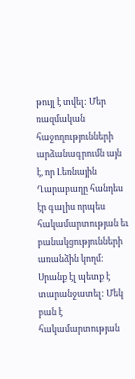թույլ է տվել: Մեր ռազմական հաջողությունների արձանագրումն այն է, որ Լեռնային Ղարաբաղը հանդես էր գալիս որպես հակամարտության եւ բանակցությունների առանձին կողմ: Սրանք էլ պետք է տարանջատել: Մեկ բան է հակամարտության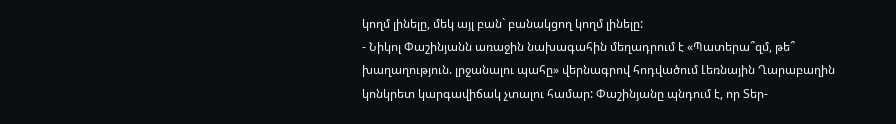կողմ լինելը, մեկ այլ բան` բանակցող կողմ լինելը:
- Նիկոլ Փաշինյանն առաջին նախագահին մեղադրում է «Պատերա՞զմ, թե՞ խաղաղություն. լրջանալու պահը» վերնագրով հոդվածում Լեռնային Ղարաբաղին կոնկրետ կարգավիճակ չտալու համար: Փաշինյանը պնդում է, որ Տեր-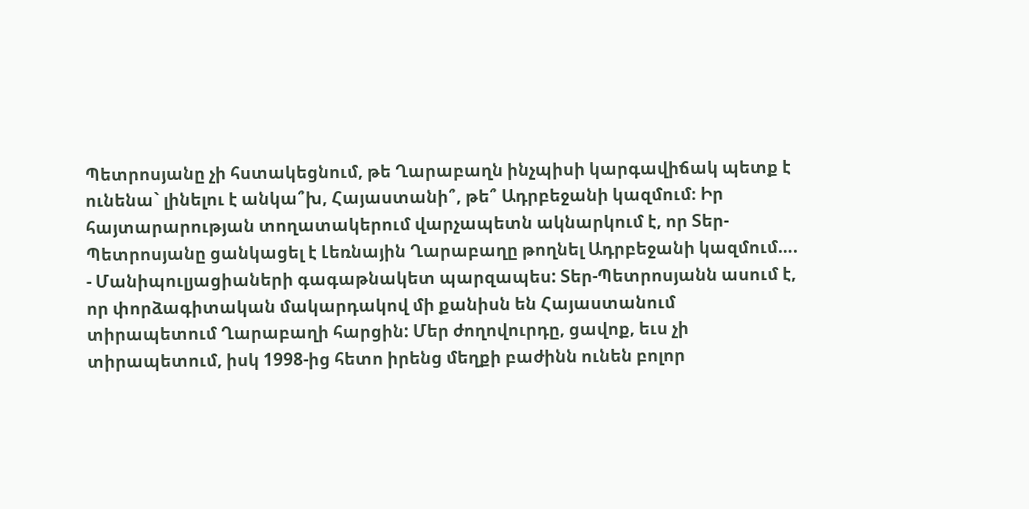Պետրոսյանը չի հստակեցնում, թե Ղարաբաղն ինչպիսի կարգավիճակ պետք է ունենա` լինելու է անկա՞խ, Հայաստանի՞, թե՞ Ադրբեջանի կազմում։ Իր հայտարարության տողատակերում վարչապետն ակնարկում է, որ Տեր-Պետրոսյանը ցանկացել է Լեռնային Ղարաբաղը թողնել Ադրբեջանի կազմում….
- Մանիպուլյացիաների գագաթնակետ պարզապես: Տեր-Պետրոսյանն ասում է, որ փորձագիտական մակարդակով մի քանիսն են Հայաստանում տիրապետում Ղարաբաղի հարցին: Մեր ժողովուրդը, ցավոք, եւս չի տիրապետում, իսկ 1998-ից հետո իրենց մեղքի բաժինն ունեն բոլոր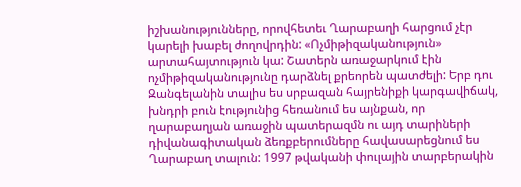իշխանությունները, որովհետեւ Ղարաբաղի հարցում չէր կարելի խաբել ժողովրդին: «Ոչմիթիզականություն» արտահայտություն կա: Շատերն առաջարկում էին ոչմիթիզականությունը դարձնել քրեորեն պատժելի: Երբ դու Զանգելանին տալիս ես սրբազան հայրենիքի կարգավիճակ, խնդրի բուն էությունից հեռանում ես այնքան, որ ղարաբաղյան առաջին պատերազմն ու այդ տարիների դիվանագիտական ձեռքբերումները հավասարեցնում ես Ղարաբաղ տալուն: 1997 թվականի փուլային տարբերակին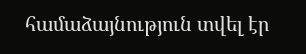համաձայնություն տվել էր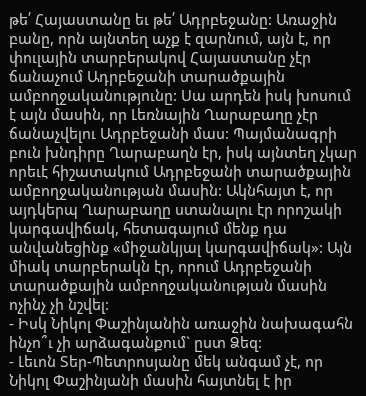թե՛ Հայաստանը եւ թե՛ Ադրբեջանը: Առաջին բանը, որն այնտեղ աչք է զարնում, այն է, որ փուլային տարբերակով Հայաստանը չէր ճանաչում Ադրբեջանի տարածքային ամբողջականությունը: Սա արդեն իսկ խոսում է այն մասին, որ Լեռնային Ղարաբաղը չէր ճանաչվելու Ադրբեջանի մաս: Պայմանագրի բուն խնդիրը Ղարաբաղն էր, իսկ այնտեղ չկար որեւէ հիշատակում Ադրբեջանի տարածքային ամբողջականության մասին: Ակնհայտ է, որ այդկերպ Ղարաբաղը ստանալու էր որոշակի կարգավիճակ, հետագայում մենք դա անվանեցինք «միջանկյալ կարգավիճակ»: Այն միակ տարբերակն էր, որում Ադրբեջանի տարածքային ամբողջականության մասին ոչինչ չի նշվել:
- Իսկ Նիկոլ Փաշինյանին առաջին նախագահն ինչո՞ւ չի արձագանքում` ըստ Ձեզ:
- Լեւոն Տեր-Պետրոսյանը մեկ անգամ չէ, որ Նիկոլ Փաշինյանի մասին հայտնել է իր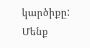կարծիքը: Մենք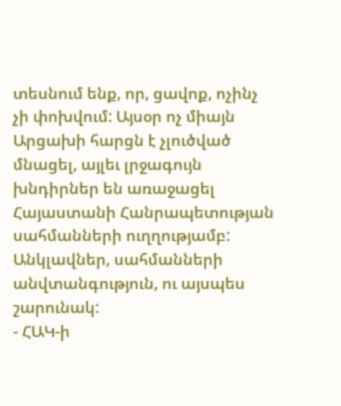տեսնում ենք, որ, ցավոք, ոչինչ չի փոխվում: Այսօր ոչ միայն Արցախի հարցն է չլուծված մնացել, այլեւ լրջագույն խնդիրներ են առաջացել Հայաստանի Հանրապետության սահմանների ուղղությամբ: Անկլավներ, սահմանների անվտանգություն, ու այսպես շարունակ:
- ՀԱԿ-ի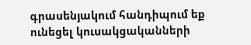գրասենյակում հանդիպում եք ունեցել կուսակցականների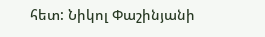հետ: Նիկոլ Փաշինյանի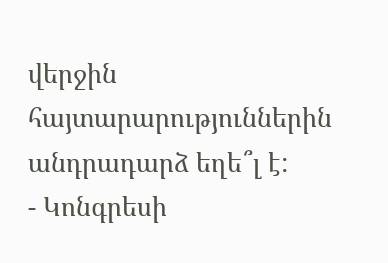վերջին հայտարարություններին անդրադարձ եղե՞լ է:
- Կոնգրեսի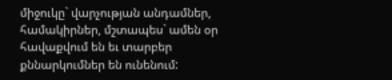միջուկը` վարչության անդամներ, համակիրներ, մշտապես` ամեն օր հավաքվում են եւ տարբեր քննարկումներ են ունենում: